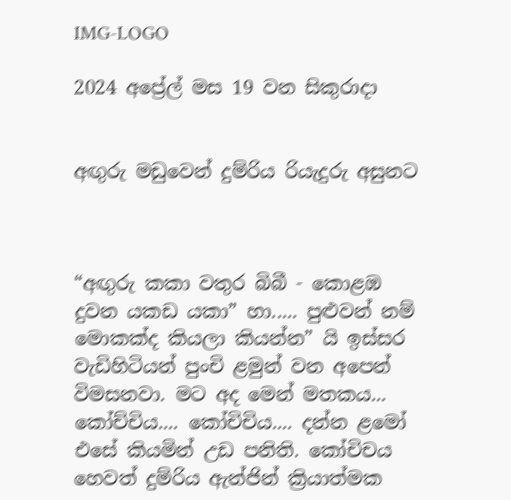IMG-LOGO

2024 අප්‍රේල් මස 19 වන සිකුරාදා


අඟුරු මඩුවෙන් දුම්රිය රියැදුරු අසුනට



“අඟුරු කකා වතුර බිබී - කොළඹ දුවන යකඩ යකා” හා..... පුළුවන් නම් මොකක්ද කියලා කියන්න” යි ඉස්සර වැඩිහිටියන් පුංචි ළමුන් වන අපෙන් විමසනවා. මට අද මෙන් මතකය... කෝච්චිය.... කෝචිචිය.... දන්න ළමෝ එසේ කියමින් උඩ පනිති. කෝචිචය හෙවත් දුම්රිය ඇන්ජින් ක්‍රියාත්මක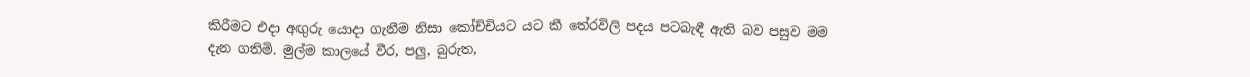කිරීමට එදා අඟුරු යොදා ගැනීම නිසා කෝච්චියට යට කී තේරවිලි පදය පටබැඳී ඇති බව පසුව මම දැන ගතිමි. මුල්ම කාලයේ වීර, පලු, බුරුත,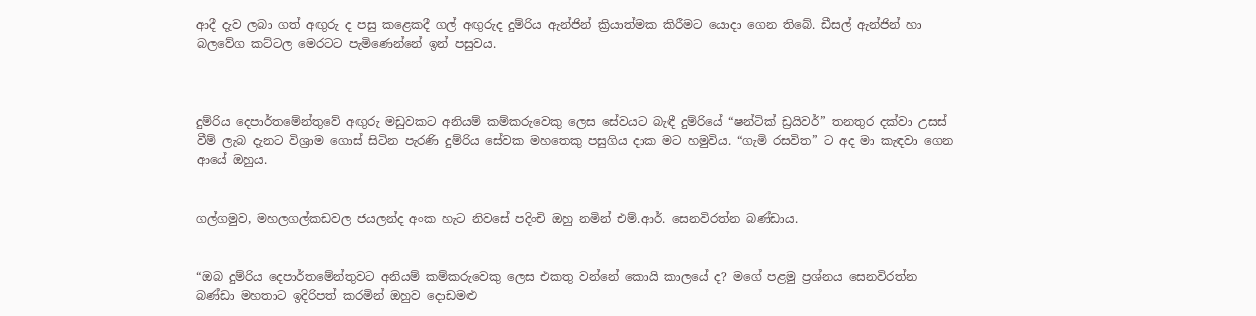ආදී දැව ලබා ගත් අඟුරු ද පසු කළෙකදී ගල් අඟුරුද දුම්රිය ඇන්ජින් ක්‍රියාත්මක කිරීමට යොදා ගෙන තිබේ. ඩීසල් ඇන්ජින් හා බලවේග කට්ටල මෙරටට පැමිණෙන්නේ ඉන් පසුවය.



දුම්රිය දෙපාර්තමේන්තුවේ අඟුරු මඩුවකට අනියම් කම්කරුවෙකු ලෙස සේවයට බැඳී දුම්රියේ “ෂන්ටික් ඩ්‍රයිවර්” තනතුර දක්වා උසස් වීම් ලැබ දැනට විශ්‍රාම ගොස් සිටින පැරණි දුම්රිය සේවක මහතෙකු පසුගිය දාක මට හමුවිය. “ගැමි රසවිත” ට අද මා කැඳවා ගෙන ආයේ ඔහුය.


ගල්ගමුව, මහලගල්කඩවල ජයලන්ද අංක හැට නිවසේ පදිංචි ඔහු නමින් එම්.ආර්. සෙනවිරත්න බණ්ඩාය.


“ඔබ දුම්රිය දෙපාර්තමේන්තුවට අනියම් කම්කරුවෙකු ලෙස එකතු වන්නේ කොයි කාලයේ ද? මගේ පළමු ප්‍රශ්නය සෙනවිරත්න බණ්ඩා මහතාට ඉදිරිපත් කරමින් ඔහුව දොඩමළු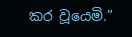කර වූයෙමි.”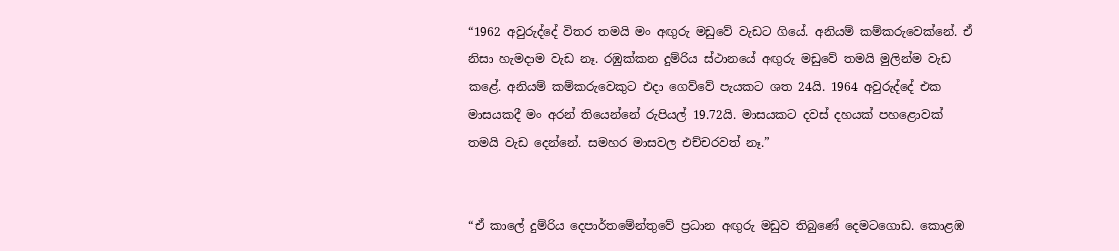“1962 අවුරුද්දේ විතර තමයි මං අඟුරු මඩුවේ වැඩට ගියේ. අනියම් කම්කරුවෙක්නේ. ඒ නිසා හැමදාම වැඩ නෑ. රඹුක්කන දුම්රිය ස්ථානයේ අඟුරු මඩුවේ තමයි මුලින්ම වැඩ කළේ. අනියම් කම්කරුවෙකුට එදා ගෙව්වේ පැයකට ශත 24යි. 1964 අවුරුද්දේ එක මාසයකදී මං අරන් තියෙන්නේ රුපියල් 19.72යි. මාසයකට දවස් දහයක් පහළොවක් තමයි වැඩ දෙන්නේ. සමහර මාසවල එච්චරවත් නෑ.”


“ඒ කාලේ දුම්රිය දෙපාර්තමේන්තුවේ ප්‍රධාන අඟුරු මඩුව තිබුණේ දෙමටගොඩ. කොළඹ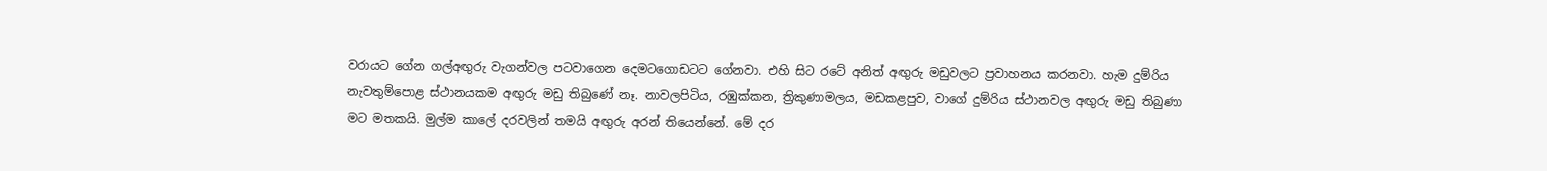වරායට ගේන ගල්අඟුරු වැගන්වල පටවාගෙන දෙමටගොඩටට ගේනවා. එහි සිට රටේ අනිත් අඟුරු මඩුවලට ප්‍රවාහනය කරනවා. හැම දුම්රිය නැවතුම්පොළ ස්ථානයකම අඟුරු මඩු තිබුණේ නෑ. නාවලපිටිය, රඹුක්කන, ත්‍රිකුණාමලය, මඩකළපුව, වාගේ දුම්රිය ස්ථානවල අඟුරු මඩු තිබුණා මට මතකයි. මුල්ම කාලේ දරවලින් තමයි අඟුරු අරන් තියෙන්නේ. මේ දර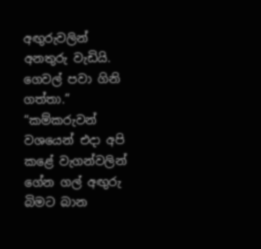අඟුරුවලින් අනතුරු වැඩියි. ගෙවල් පවා ගිනි ගත්තා.”
“කම්කරුවන් වශයෙන් එදා අපි කළේ වැගන්වලින් ගේන ගල් අඟුරු බිමට බාන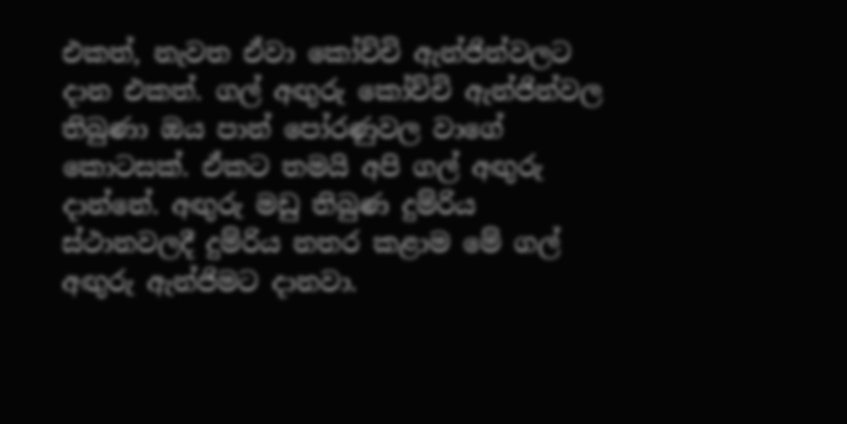එකත්, නැවත ඒවා කෝච්චි ඇන්ජින්වලට දාන එකත්. ගල් අඟුරු කෝච්චි ඇන්ජින්වල තිබුණා ඔය පාන් පෝරණුවල වාගේ කොටසක්. ඒකට තමයි අපි ගල් අඟුරු දාන්නේ. අඟුරු මඩු තිබුණ දුම්රිය ස්ථානවලදී දුම්රිය නතර කළාම මේ ගල් අඟුරු ඇන්ජිමට දානවා.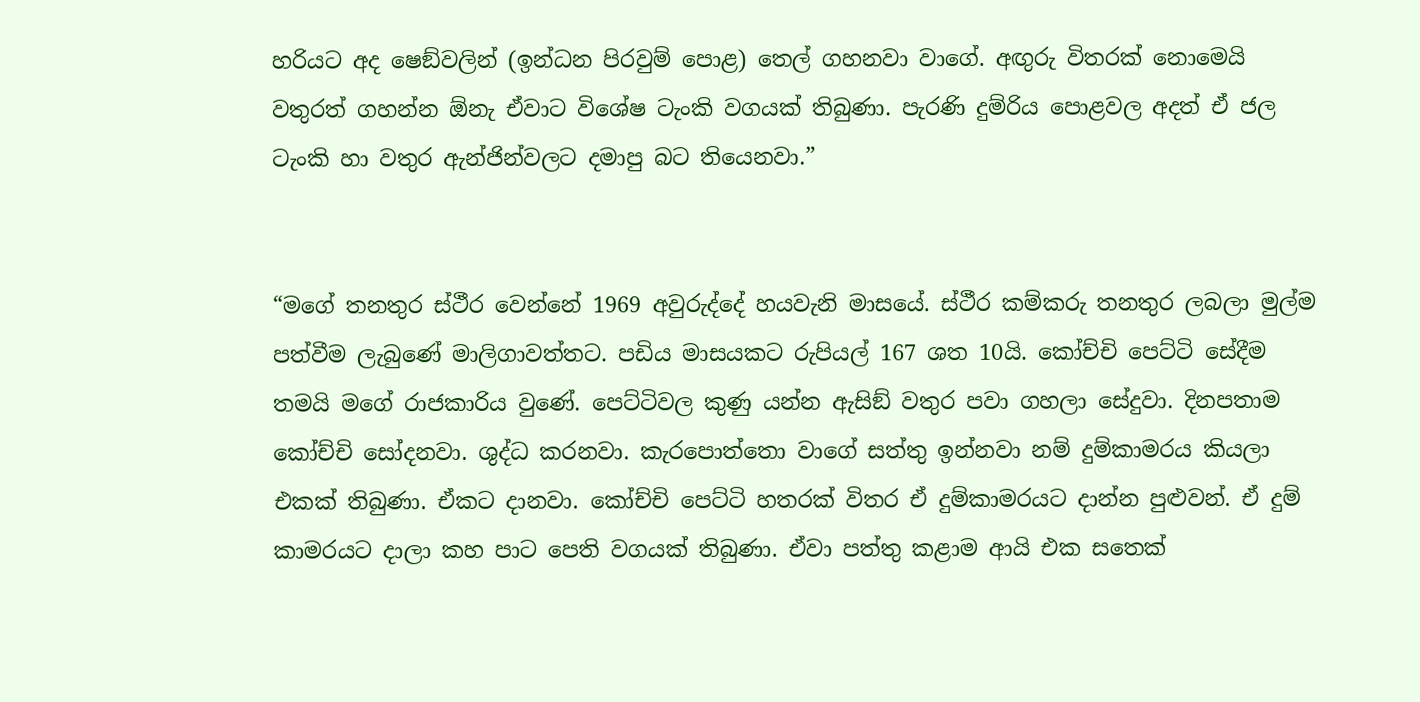හරියට අද ෂෙඞ්වලින් (ඉන්ධන පිරවුම් පොළ) තෙල් ගහනවා වාගේ. අඟුරු විතරක් නොමෙයි වතුරත් ගහන්න ඕනැ ඒවාට විශේෂ ටැංකි වගයක් තිබුණා. පැරණි දුම්රිය පොළවල අදත් ඒ ජල ටැංකි හා වතුර ඇන්ජින්වලට දමාපු බට තියෙනවා.”


“මගේ තනතුර ස්ථීර වෙන්නේ 1969 අවුරුද්දේ හයවැනි මාසයේ. ස්ථීර කම්කරු තනතුර ලබලා මුල්ම පත්වීම ලැබුණේ මාලිගාවත්තට. පඩිය මාසයකට රුපියල් 167 ශත 10යි. කෝච්චි පෙට්ටි සේදීම තමයි මගේ රාජකාරිය වුණේ. පෙට්ටිවල කුණු යන්න ඇසිඞ් වතුර පවා ගහලා සේදුවා. දිනපතාම කෝච්චි සෝදනවා. ශුද්ධ කරනවා. කැරපොත්තො වාගේ සත්තු ඉන්නවා නම් දුම්කාමරය කියලා එකක් තිබුණා. ඒකට දානවා. කෝච්චි පෙට්ටි හතරක් විතර ඒ දුම්කාමරයට දාන්න පුළුවන්. ඒ දුම් කාමරයට දාලා කහ පාට පෙති වගයක් තිබුණා. ඒවා පත්තු කළාම ආයි එක සතෙක්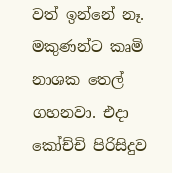වත් ඉන්නේ නෑ. මකුණන්ට කෘමි නාශක තෙල් ගහනවා. එදා කෝච්චි පිරිසිදුව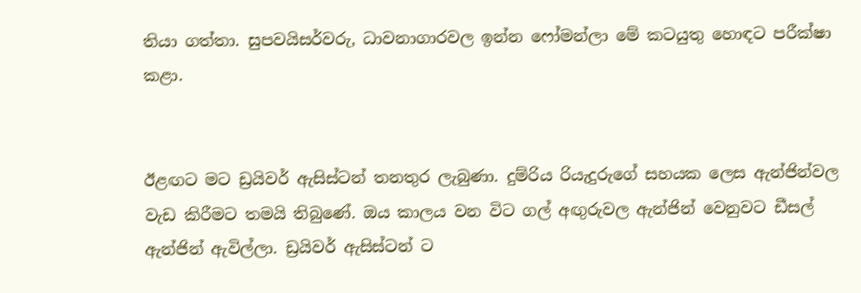තියා ගත්තා. සුපවයිසර්වරු, ධාවනාගාරවල ඉන්න ෆෝමන්ලා මේ කටයුතු හොඳට පරීක්ෂා කළා.


ඊළඟට මට ඩ්‍රයිවර් ඇසිස්ටන් තනතුර ලැබුණා. දුම්රිය රියැදුරුගේ සහයක ලෙස ඇන්ජින්වල වැඩ කිරීමට තමයි තිබුණේ. ඔය කාලය වන විට ගල් අඟුරුවල ඇන්ජින් වෙනුවට ඩීසල් ඇන්ජින් ඇවිල්ලා. ඩ්‍රයිවර් ඇසිස්ටන් ට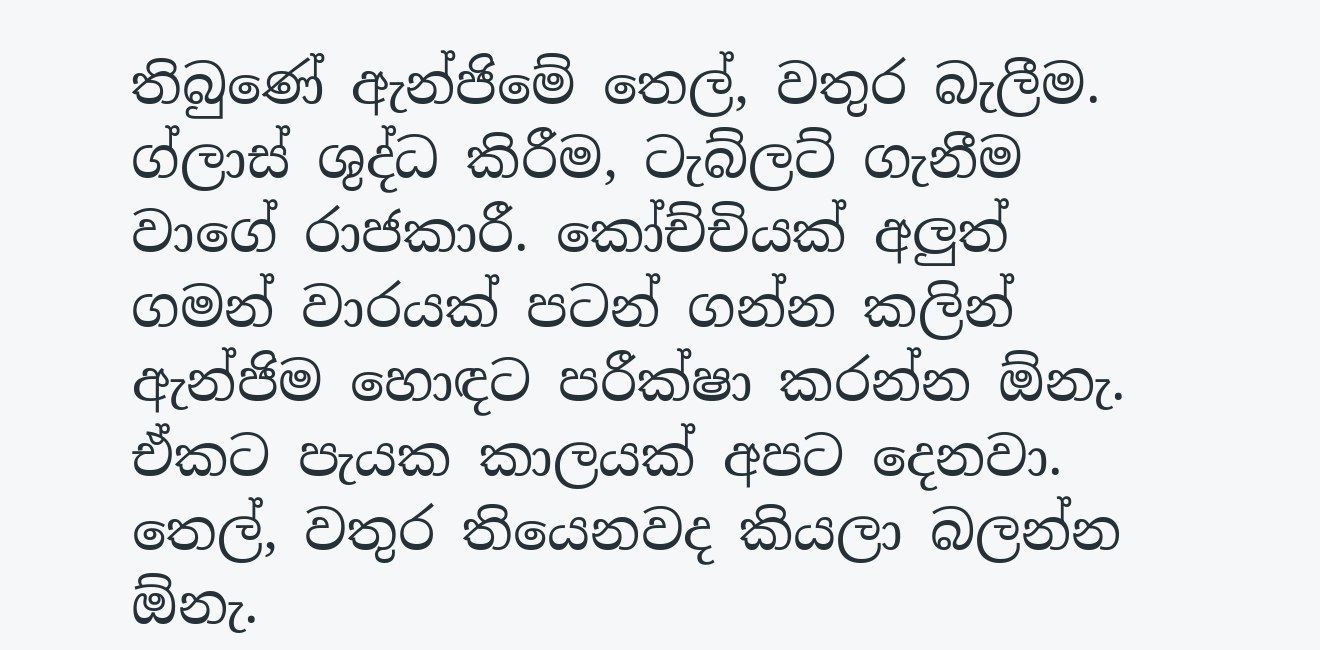තිබුණේ ඇන්ජිමේ තෙල්, වතුර බැලීම. ග්ලාස් ශුද්ධ කිරීම, ටැබ්ලට් ගැනීම වාගේ රාජකාරී. කෝච්චියක් අලුත් ගමන් වාරයක් පටන් ගන්න කලින් ඇන්ජිම හොඳට පරීක්ෂා කරන්න ඕනැ. ඒකට පැයක කාලයක් අපට දෙනවා. තෙල්, වතුර තියෙනවද කියලා බලන්න ඕනැ.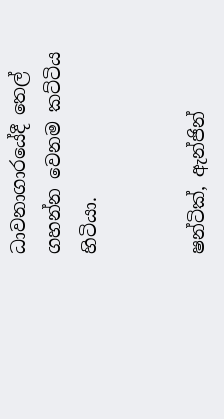ධාවනාගාරයේදී තෙල් ගහන්න වෙනම කට්ටිය හිටියා.


ෂන්ටික්, ඇන්ජින්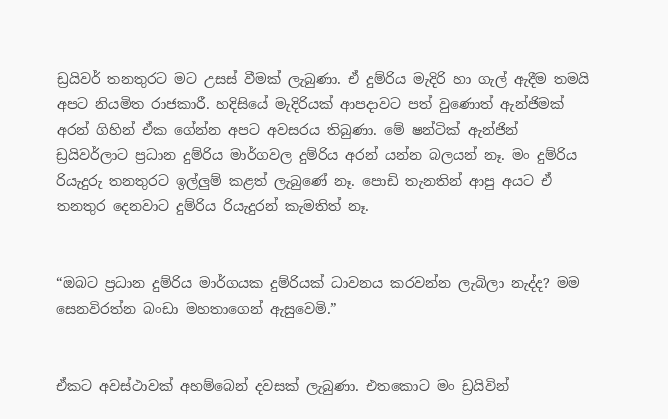ඩ්‍රයිවර් තනතුරට මට උසස් වීමක් ලැබුණා. ඒ දුම්රිය මැදිරි හා ගැල් ඇදීම තමයි අපට නියමිත රාජකාරී. හදිසියේ මැදිරියක් ආපදාවට පත් වුණොත් ඇන්ජිමක් අරන් ගිහින් ඒක ගේන්න අපට අවසරය තිබුණා. මේ ෂන්ටික් ඇන්ජින් ඩ්‍රයිවර්ලාට ප්‍රධාන දුම්රිය මාර්ගවල දුම්රිය අරන් යන්න බලයන් නෑ. මං දුම්රිය රියැදුරු තනතුරට ඉල්ලුම් කළත් ලැබුණේ නෑ. පොඩි තැනතින් ආපු අයට ඒ තනතුර දෙනවාට දුම්රිය රියැදුරන් කැමතිත් නෑ.


“ඔබට ප්‍රධාන දුම්රිය මාර්ගයක දුම්රියක් ධාවනය කරවන්න ලැබිලා නැද්ද? මම සෙනවිරත්න බංඩා මහතාගෙන් ඇසුවෙමි.”


ඒකට අවස්ථාවක් අහම්බෙන් දවසක් ලැබුණා. එතකොට මං ඩ්‍රයිවින්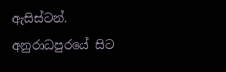ඇසිස්ටන්. අනුරාධපුරයේ සිට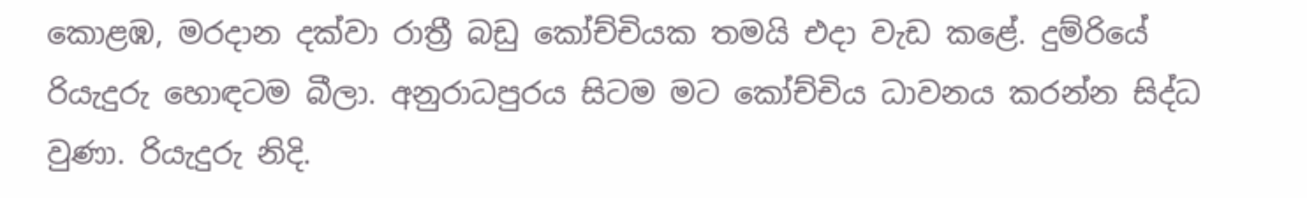කොළඹ, මරදාන දක්වා රාත්‍රී බඩු කෝච්චියක තමයි එදා වැඩ කළේ. දුම්රියේ රියැදුරු හොඳටම බීලා. අනුරාධපුරය සිටම මට කෝච්චිය ධාවනය කරන්න සිද්ධ වුණා. රියැදුරු නිදි.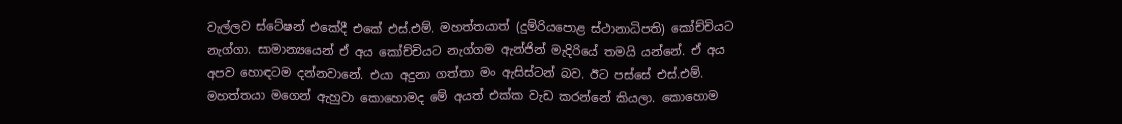වැල්ලව ස්ටේෂන් එකේදී එකේ එස්.එම්. මහත්තයාත් (දුම්රියපොළ ස්ථානාධිපති) කෝච්චියට නැග්ගා. සාමාන්‍යයෙන් ඒ අය කෝච්චියට නැග්ගම ඇන්ජින් මැදිරියේ තමයි යන්නේ. ඒ අය අපව හොඳටම දන්නවානේ. එයා අදුනා ගත්තා මං ඇසිස්ටන් බව. ඊට පස්සේ එස්.එම්. මහත්තයා මගෙන් ඇහුවා කොහොමද මේ අයත් එක්ක වැඩ කරන්නේ කියලා. කොහොම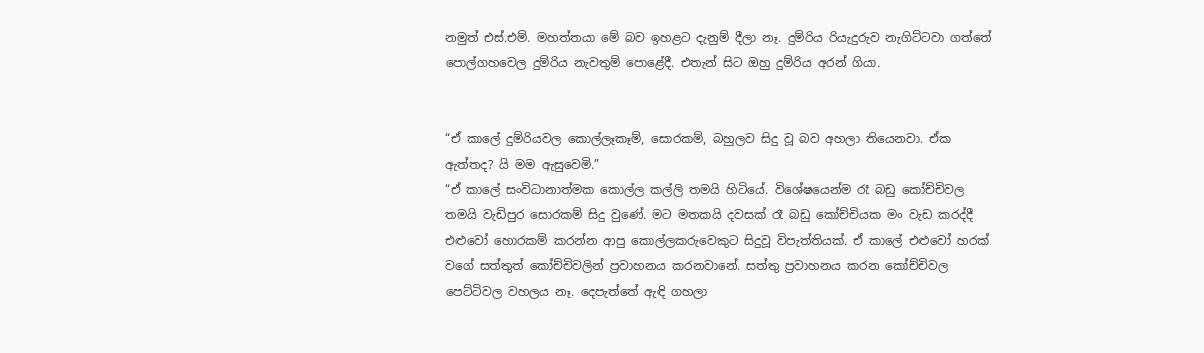නමුත් එස්.එම්. මහත්තයා මේ බව ඉහළට දැනුම් දීලා නෑ. දුම්රිය රියැදුරුව නැගිට්ටවා ගත්තේ පොල්ගහවෙල දුම්රිය නැවතුම් පොළේදී. එතැන් සිට ඔහු දුම්රිය අරන් ගියා.


“ඒ කාලේ දුම්රියවල කොල්ලෑකෑම්, සොරකම්, බහුලව සිදු වූ බව අහලා තියෙනවා. ඒක ඇත්තද? යි මම ඇසුවෙමි.”
“ඒ කාලේ සංවිධානාත්මක කොල්ල කල්ලි තමයි හිටියේ. විශේෂයෙන්ම රෑ බඩු කෝච්චිවල තමයි වැඩිපුර සොරකම් සිදු වුණේ. මට මතකයි දවසක් රෑ බඩු කෝච්චියක මං වැඩ කරද්දී එළුවෝ හොරකම් කරන්න ආපු කොල්ලකරුවෙකුට සිදුවූ විපැත්තියක්. ඒ කාලේ එළුවෝ හරක් වගේ සත්තුත් කෝච්චිවලින් ප්‍රවාහනය කරනවානේ. සත්තු ප්‍රවාහනය කරන කෝච්චිවල පෙට්ටිවල වහලය නෑ. දෙපැත්තේ ඇඳි ගහලා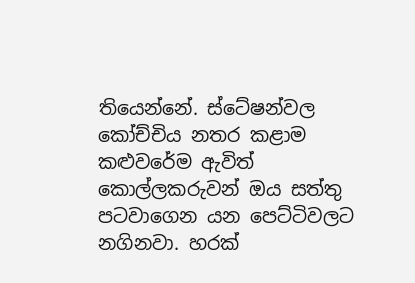තියෙන්නේ. ස්ටේෂන්වල කෝච්චිය නතර කළාම කළුවරේම ඇවිත් කොල්ලකරුවන් ඔය සත්තු පටවාගෙන යන පෙට්ටිවලට නගිනවා. හරක්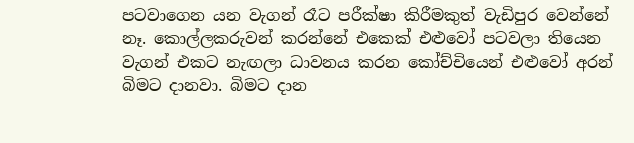පටවාගෙන යන වැගන් රෑට පරීක්ෂා කිරීමකුත් වැඩිපුර වෙන්නේ නෑ. කොල්ලකරුවන් කරන්නේ එකෙක් එළුවෝ පටවලා තියෙන වැගන් එකට නැඟලා ධාවනය කරන කෝච්චියෙන් එළුවෝ අරන් බිමට දානවා. බිමට දාන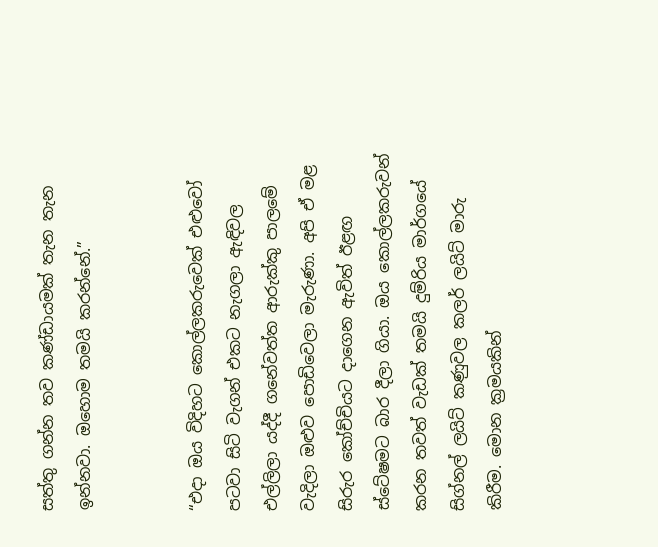සත්තු ගන්න තව කණ්ඩායමක් තැන තැන ඉන්නවා. ඔහොම තමයි කරන්නේ.”


“එදා ඔය විදිහට කොල්ලකරුවෙක් එළුවෝ පටවා සිටි වැගන් එකට නැගලා ඇඳිවල එල්ලිලා යද්දී ගනේවත්ත ආරුක්කු පාලමේ වැදිලා ඔළුව පොඩිවෙලා මැරුණා. අපි ඒ මළ සිරුර කෝච්චියට දාගෙන ඇවිත් ඊළඟ ස්ටේෂමට බාර දීලා ගියා. ඔය කොල්ලකරුවන් කරන තවත් වැඩක් තමයි දුම්රිය මාර්ගයේ සිග්නල් ලයිට් කණුවල කලර් ලයිට් මාරු කිරීම. මොන ක්‍රමයකින්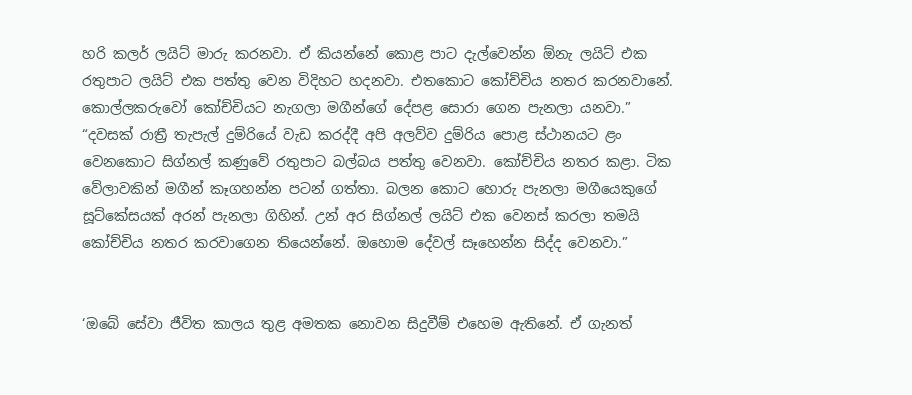හරි කලර් ලයිට් මාරු කරනවා. ඒ කියන්නේ කොළ පාට දැල්වෙන්න ඕනැ ලයිට් එක රතුපාට ලයිට් එක පත්තු වෙන විදිහට හදනවා. එතකොට කෝච්චිය නතර කරනවානේ. කොල්ලකරුවෝ කෝච්චියට නැගලා මගීන්ගේ දේපළ සොරා ගෙන පැනලා යනවා.”
“දවසක් රාත්‍රී තැපැල් දුම්රියේ වැඩ කරද්දී අපි අලව්ව දුම්රිය පොළ ස්ථානයට ළං වෙනකොට සිග්නල් කණුවේ රතුපාට බල්බය පත්තු වෙනවා. කෝච්චිය නතර කළා. ටික වේලාවකින් මගීන් කෑගහන්න පටන් ගත්තා. බලන කොට හොරු පැනලා මගීයෙකුගේ සූට්කේසයක් අරන් පැනලා ගිහින්. උන් අර සිග්නල් ලයිට් එක වෙනස් කරලා තමයි කෝච්චිය නතර කරවාගෙන තියෙන්නේ. ඔහොම දේවල් සෑහෙන්න සිද්ද වෙනවා.”


‘ඔබේ සේවා ජීවිත කාලය තුළ අමතක නොවන සිදුවීම් එහෙම ඇතිනේ. ඒ ගැනත්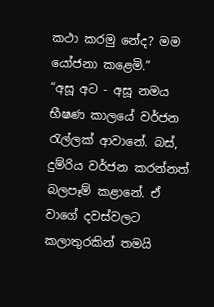කථා කරමු නේද? මම යෝජනා කළෙමි.”
“අසූ අට - අසූ නමය භීෂණ කාලයේ වර්ජන රැල්ලක් ආවානේ. බස්, දුම්රිය වර්ජන කරන්නත් බලපෑම් කළානේ. ඒ වාගේ දවස්වලට කලාතුරකින් තමයි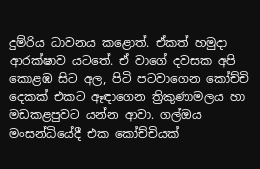දුම්රිය ධාවනය කළොත්. ඒකත් හමුදා ආරක්ෂාව යටතේ. ඒ වාගේ දවසක අපි කොළඹ සිට අල, පිටි පටවාගෙන කෝච්චි දෙකක් එකට ඈඳාගෙන ත්‍රිකුණාමලය හා මඩකළපුවට යන්න ආවා. ගල්ඔය මංසන්ධියේදී එක කෝච්චියක්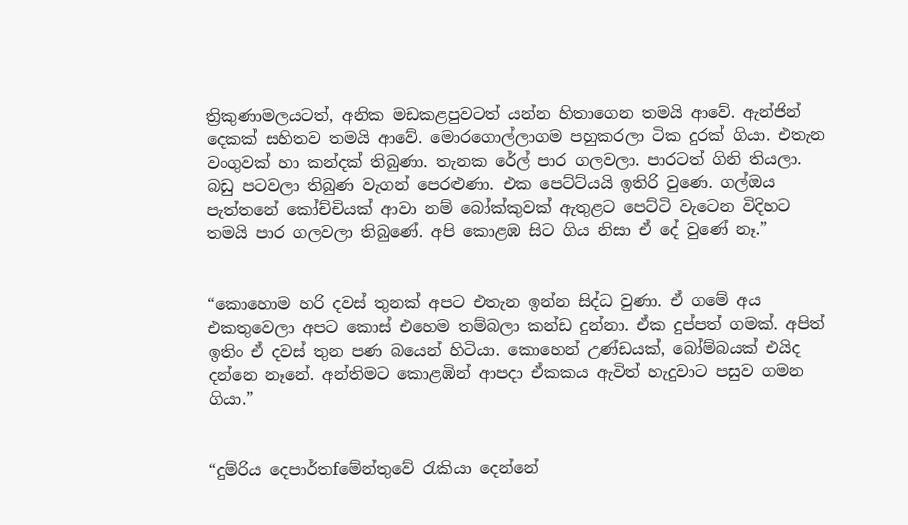ත්‍රිකුණාමලයටත්, අනික මඩකළපුවටත් යන්න හිතාගෙන තමයි ආවේ. ඇන්ජින් දෙකක් සහිතව තමයි ආවේ. මොරගොල්ලාගම පහුකරලා ටික දුරක් ගියා. එතැන වංගුවක් හා කන්දක් තිබුණා. තැනක රේල් පාර ගලවලා. පාරටත් ගිනි තියලා. බඩු පටවලා තිබුණ වැගන් පෙරළුණා. එක පෙට්ට්යයි ඉතිරි වුණෙ. ගල්ඔය පැත්තනේ කෝච්චියක් ආවා නම් බෝක්කුවක් ඇතුළට පෙට්ටි වැටෙන විදිහට තමයි පාර ගලවලා තිබුණේ. අපි කොළඹ සිට ගිය නිසා ඒ දේ වුණේ නෑ.”


“කොහොම හරි දවස් තුනක් අපට එතැන ඉන්න සිද්ධ වුණා. ඒ ගමේ අය එකතුවෙලා අපට කොස් එහෙම තම්බලා කන්ඩ දුන්නා. ඒක දුප්පත් ගමක්. අපිත් ඉතිං ඒ දවස් තුන පණ බයෙන් හිටියා. කොහෙන් උණ්ඩයක්, බෝම්බයක් එයිද දන්නෙ නෑනේ. අන්තිමට කොළඹින් ආපදා ඒකකය ඇවිත් හැදුවාට පසුව ගමන ගියා.”


“දුම්රිය දෙපාර්තfමේන්තුවේ රැකියා දෙන්නේ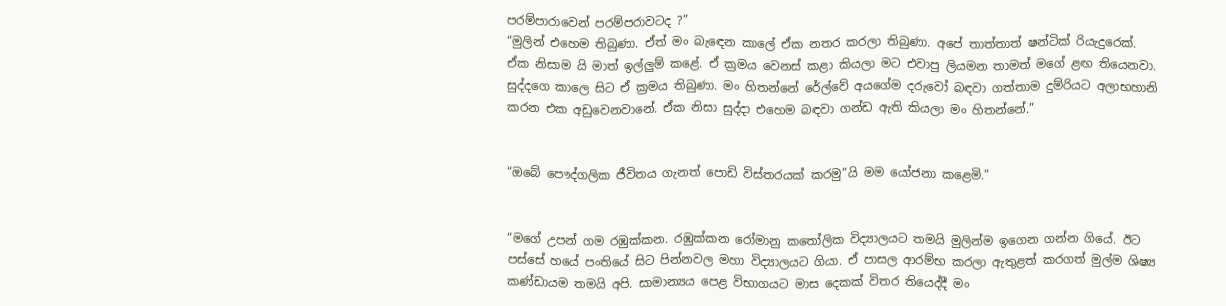පරම්පාරාවෙන් පරම්පරාවටද ?”
“මුලින් එහෙම තිබුණා. ඒත් මං බැඳෙන කාලේ ඒක නතර කරලා තිබුණා. අපේ තාත්තාත් ෂන්ටික් රියැදුරෙක්. ඒක නිසාම යි මාත් ඉල්ලුම් කළේ. ඒ ක්‍රමය වෙනස් කළා කියලා මට එවාපු ලියමන තාමත් මගේ ළඟ තියෙනවා. සුද්දගෙ කාලෙ සිට ඒ ක්‍රමය තිබුණා. මං හිතන්නේ රේල්වේ අයගේම දරුවෝ බඳවා ගත්තාම දුම්රියට අලාභහානි කරන එක අඩුවෙනවානේ. ඒක නිසා සුද්දා එහෙම බඳවා ගන්ඩ ඇති කියලා මං හිතන්නේ.”


“ඔබේ පෞද්ගලික ජීවිතය ගැනත් පොඩි විස්තරයක් කරමු”යි මම යෝජනා කළෙමි.”


“මගේ උපන් ගම රඹුක්කන. රඹුක්කන රෝමානු කතෝලික විද්‍යාලයට තමයි මුලින්ම ඉගෙන ගන්න ගියේ. ඊට පස්සේ හයේ පංතියේ සිට පින්නවල මහා විද්‍යාලයට ගියා. ඒ පාසල ආරම්භ කරලා ඇතුළත් කරගත් මුල්ම ශිෂ්‍ය කණ්ඩායම තමයි අපි. සාමාන්‍යය පෙළ විභාගයට මාස දෙකක් විතර තියෙද්දී මං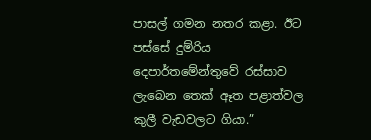පාසල් ගමන නතර කළා. ඊට පස්සේ දුම්රිය දෙපාර්තමේන්තුවේ රස්සාව ලැබෙන තෙක් ඈත පළාත්වල කුලී වැඩවලට ගියා.”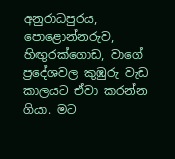අනුරාධපුරය, පොළොන්නරුව, හිඟුරක්ගොඩ, වාගේ ප්‍රදේශවල කුඹුරු වැඩ කාලයට ඒවා කරන්න ගියා. මට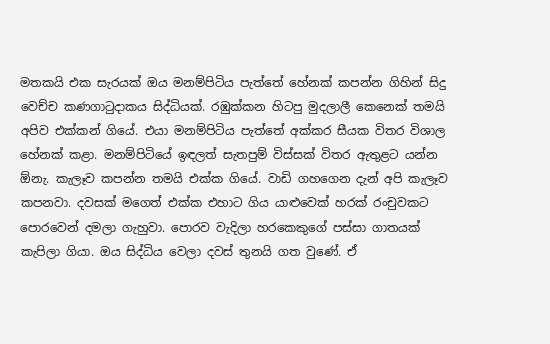මතකයි එක සැරයක් ඔය මනම්පිටිය පැත්තේ හේනක් කපන්න ගිහින් සිදු වෙච්ච කණගාටුදාකය සිද්ධියක්. රඹුක්කන හිටපු මුදලාලී කෙනෙක් තමයි අපිව එක්කන් ගියේ. එයා මනම්පිටිය පැත්තේ අක්කර සීයක විතර විශාල හේනක් කළා. මනම්පිටියේ ඉඳලත් සැතපුම් විස්සක් විතර ඇතුළට යන්න ඕනැ. කැලෑව කපන්න තමයි එක්ක ගියේ. වාඩි ගහගෙන දැන් අපි කැලෑව කපනවා. දවසක් මගෙත් එක්ක එහාට ගිය යාළුවෙක් හරක් රංචුවකට පොරවෙන් දමලා ගැහුවා. පොරව වැදිලා හරකෙකුගේ පස්සා ගාතයක් කැපිලා ගියා. ඔය සිද්ධිය වෙලා දවස් තුනයි ගත වුණේ. ඒ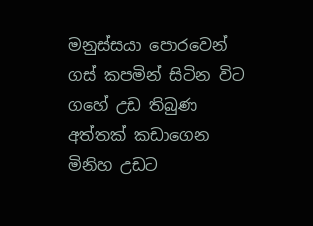මනුස්සයා පොරවෙන් ගස් කපමින් සිටින විට ගහේ උඩ තිබුණ අත්තක් කඩාගෙන මිනිහ උඩට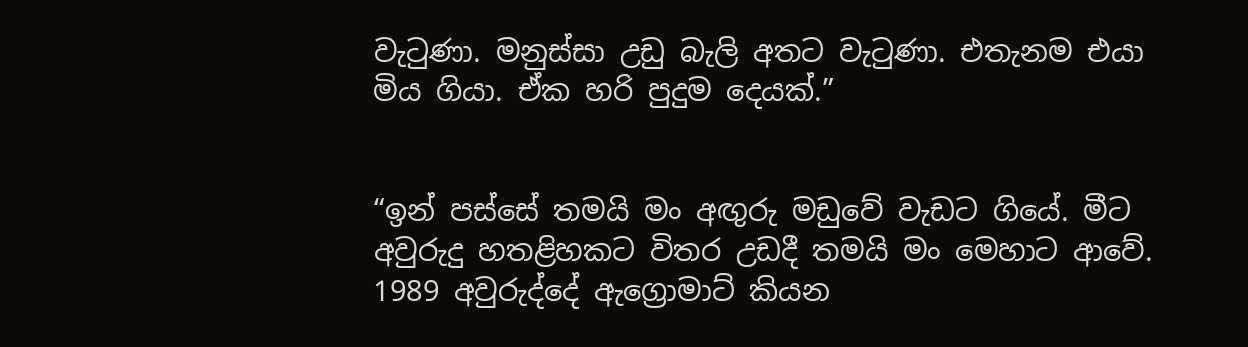වැටුණා. මනුස්සා උඩු බැලි අතට වැටුණා. එතැනම එයා මිය ගියා. ඒක හරි පුදුම දෙයක්.”


“ඉන් පස්සේ තමයි මං අඟුරු මඩුවේ වැඩට ගියේ. මීට අවුරුදු හතළිහකට විතර උඩදී තමයි මං මෙහාට ආවේ. 1989 අවුරුද්දේ ඇග්‍රොමාට් කියන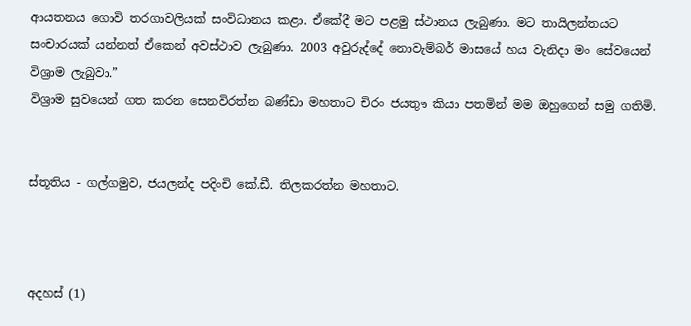ආයතනය ගොවි තරගාවලියක් සංවිධානය කළා. ඒකේදී මට පළමු ස්ථානය ලැබුණා. මට තායිලන්තයට සංචාරයක් යන්නත් ඒකෙන් අවස්ථාව ලැබුණා. 2003 අවුරුද්දේ නොවැම්බර් මාසයේ හය වැනිදා මං සේවයෙන් විශ්‍රාම ලැබුවා.”
විශ්‍රාම සුවයෙන් ගත කරන සෙනවිරත්න බණ්ඩා මහතාට චිරං ජයතුෟ කියා පතමින් මම ඔහුගෙන් සමු ගතිමි.


ස්තූතිය - ගල්ගමුව, ජයලන්ද පදිංචි කේ.ඩී. තිලකරත්න මහතාට.



අදහස් (1)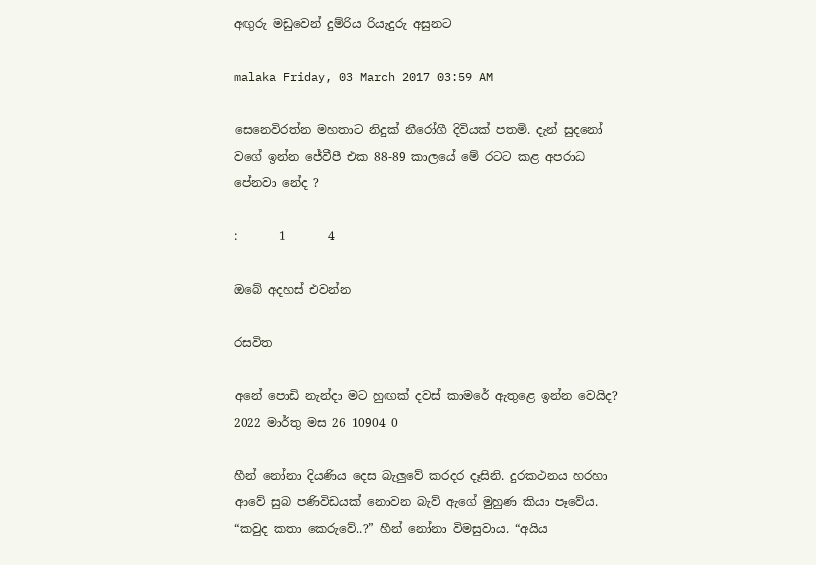අඟුරු මඩුවෙන් දුම්රිය රියැදුරු අසුනට

malaka Friday, 03 March 2017 03:59 AM

සෙනෙවිරත්න මහතාට නිදුක් නීරෝගී දිවියක් පතමි. දැන් සුදනෝ වගේ ඉන්න ජේවීපී එක 88-89 කාලයේ මේ රටට කළ අපරාධ පේනවා නේද ?

:       1       4

ඔබේ අදහස් එවන්න

රසවිත

අනේ පොඩි නැන්දා මට හුඟක් දවස් කාමරේ ඇතුළෙ ඉන්න වෙයිද?
2022 මාර්තු මස 26 10904 0

හීන් නෝනා දියණිය දෙස බැලු‍වේ කරදර දෑසිනි. දුරකථනය හරහා ආවේ සුබ පණිවිඩයක් නොවන බැව් ඇගේ මුහුණ කියා පෑවේය. “කවුද කතා කෙරුවේ..?” හීන් නෝනා විමසුවාය. “අයිය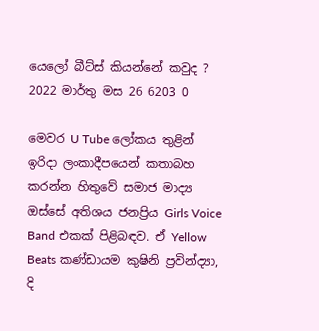යෙලෝ බීට්ස් කියන්නේ කවුද ?
2022 මාර්තු මස 26 6203 0

මෙවර U Tube ලෝකය තුළින් ඉරිදා ලංකාදීපයෙන් කතාබහ කරන්න හිතුවේ සමාජ මාද්‍ය ඔස්සේ අතිශය ජනප්‍රිය Girls Voice Band එකක් පිළිබඳව. ඒ Yellow Beats කණ්ඩායම කුෂිනි ප්‍රවින්ද්‍යා, දි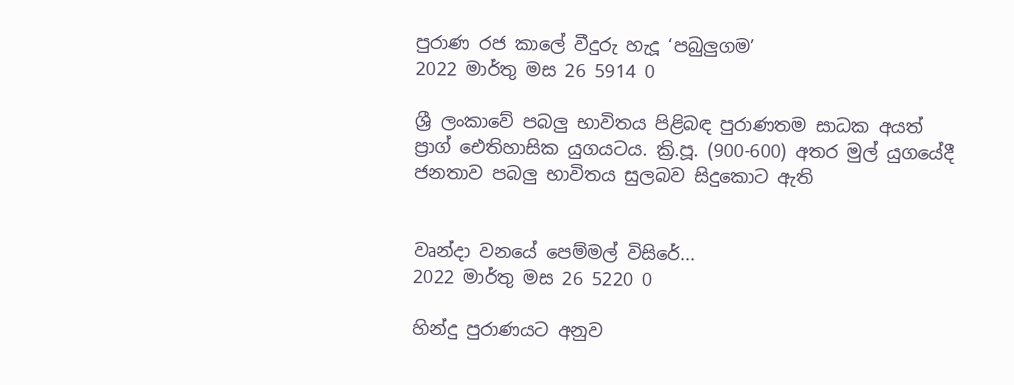පුරාණ රජ කාලේ වීදුරු හැදූ ‘පබුලුගම’
2022 මාර්තු මස 26 5914 0

ශ්‍රී ලංකාවේ පබලු භාවිතය පිළිබඳ පුරාණතම සාධක අයත් ප්‍රාග් ඓතිහාසික යුගයටය. ක්‍රි.පූ. (900-600) අතර මුල් යුගයේදී ජනතාව පබලු භාවිතය සුලබව සිදුකොට ඇති


වෘන්දා වනයේ පෙම්මල් විසිරේ...
2022 මාර්තු මස 26 5220 0

හින්දු පුරාණයට අනුව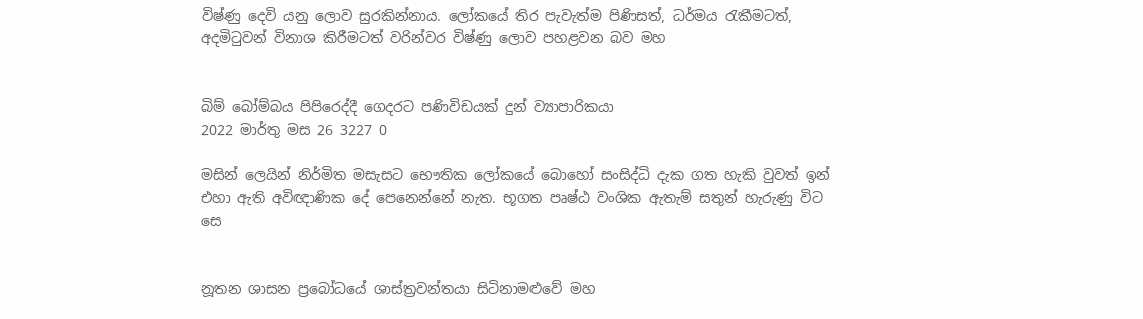විෂ්ණු දෙවි යනු ලොව සුරකින්නාය. ලෝකයේ තිර පැවැත්ම පිණිසත්, ධර්මය රැකීමටත්, අදමිටුවන් විනාශ කිරීමටත් වරින්වර විෂ්ණු ලොව පහළවන බව මහ


බිම් බෝම්බය පිපිරෙද්දී ගෙදරට පණිවිඩයක් දුන් ව්‍යාපාරිකයා
2022 මාර්තු මස 26 3227 0

මසින් ලෙයින් නිර්මිත මසැසට භෞතික ලෝකයේ බොහෝ සංසිද්ධි දැක ගත හැකි වුවත් ඉන් එහා ඇති අවිඥාණික දේ පෙනෙන්නේ නැත. භූගත පෘෂ්ඨ වංශික ඇතැම් සතුන් හැරුණු විට සෙ


නූතන ශාසන ප්‍රබෝධයේ ශාස්ත්‍රවන්තයා සිටිනාමළුවේ මහ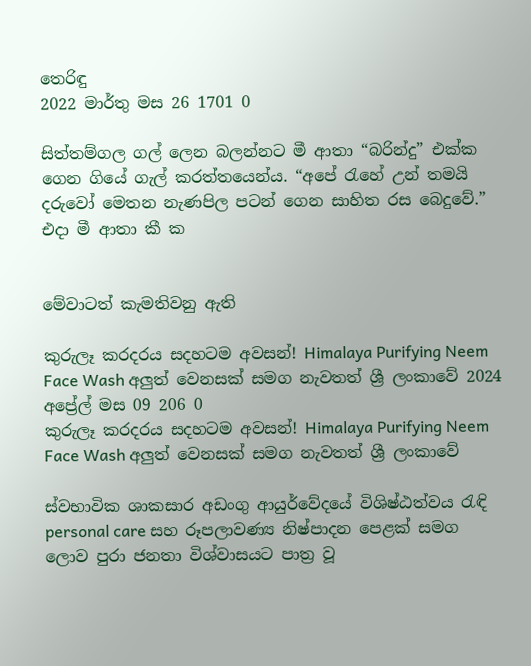තෙරිඳු
2022 මාර්තු මස 26 1701 0

සිත්තම්ගල ගල් ලෙන බලන්නට මී ආතා “බරින්දු” එක්ක ගෙන ගියේ ගැල් කරත්තයෙන්ය. “අපේ ‍රැහේ උන් තමයි දරුවෝ මෙතන නැණපිල පටන් ගෙන සාහිත රස බෙදුවේ.” එදා මී ආතා කී ක


මේවාටත් කැමතිවනු ඇති

කුරුලෑ කරදරය සදහටම අවසන්! Himalaya Purifying Neem Face Wash අලුත් වෙනසක් සමග නැවතත් ශ්‍රී ලංකාවේ 2024 අප්‍රේල් මස 09 206 0
කුරුලෑ කරදරය සදහටම අවසන්! Himalaya Purifying Neem Face Wash අලුත් වෙනසක් සමග නැවතත් ශ්‍රී ලංකාවේ

ස්වභාවික ශාකසාර අඩංගු ආයුර්වේදයේ විශිෂ්ඨත්වය රැඳි personal care සහ රූපලාවණ්‍ය නිෂ්පාදන පෙළක් සමග ලොව පුරා ජනතා විශ්වාසයට පාත්‍ර වූ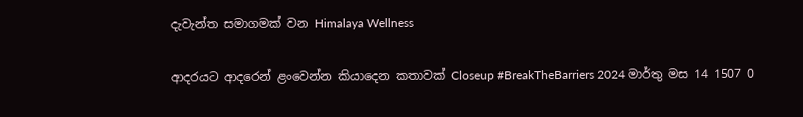දැවැන්ත සමාගමක් වන Himalaya Wellness

ආදරයට ආදරෙන් ළංවෙන්න කියාදෙන කතාවක් Closeup #BreakTheBarriers 2024 මාර්තු මස 14 1507 0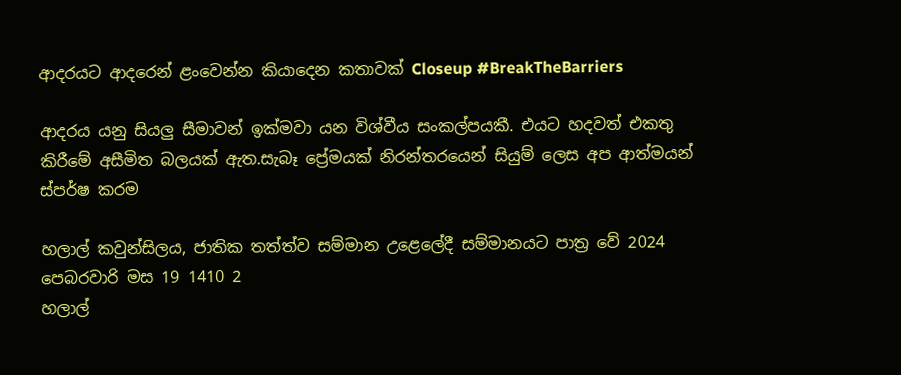ආදරයට ආදරෙන් ළංවෙන්න කියාදෙන කතාවක් Closeup #BreakTheBarriers

ආදරය යනු සියලු සීමාවන් ඉක්මවා යන විශ්වීය සංකල්පයකී. එයට හදවත් එකතු කිරීමේ අසීමිත බලයක් ඇත.සැබෑ ප්‍රේමයක් නිරන්තරයෙන් සියුම් ලෙස අප ආත්මයන් ස්පර්ෂ කරම

හලාල් කවුන්සිලය, ජාතික තත්ත්ව සම්මාන උළෙලේදී සම්මානයට පාත්‍ර වේ 2024 පෙබරවාරි මස 19 1410 2
හලාල්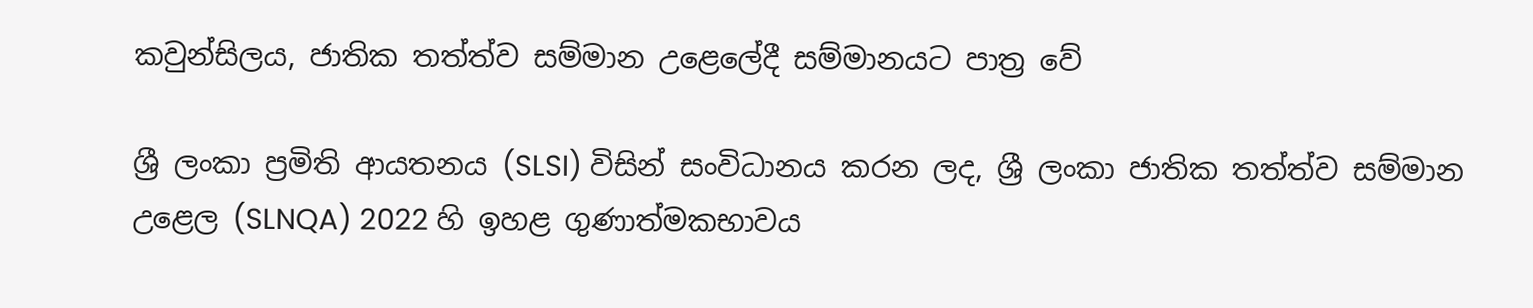කවුන්සිලය, ජාතික තත්ත්ව සම්මාන උළෙලේදී සම්මානයට පාත්‍ර වේ

ශ්‍රී ලංකා ප්‍රමිති ආයතනය (SLSI) විසින් සංවිධානය කරන ලද, ශ්‍රී ලංකා ජාතික තත්ත්ව සම්මාන උළෙල (SLNQA) 2022 හි ඉහළ ගුණාත්මකභාවය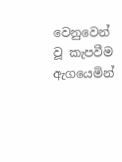වෙනුවෙන් වූ කැපවීම ඇගයෙමින්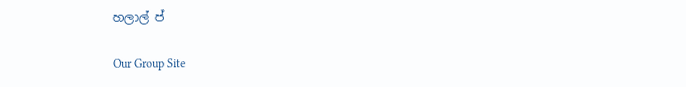හලාල් ප්

Our Group Site